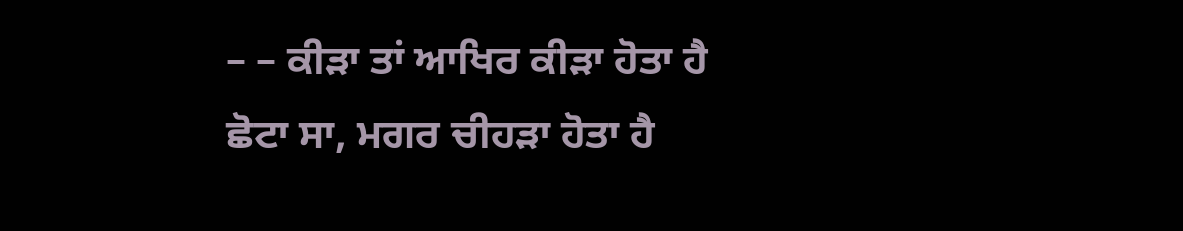– – ਕੀੜਾ ਤਾਂ ਆਖਿਰ ਕੀੜਾ ਹੋਤਾ ਹੈ
ਛੋਟਾ ਸਾ, ਮਗਰ ਚੀਹੜਾ ਹੋਤਾ ਹੈ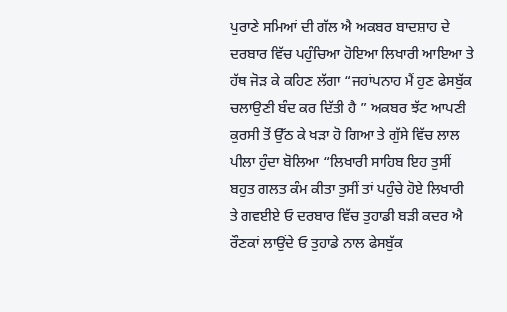ਪੁਰਾਣੇ ਸਮਿਆਂ ਦੀ ਗੱਲ ਐ ਅਕਬਰ ਬਾਦਸ਼ਾਹ ਦੇ ਦਰਬਾਰ ਵਿੱਚ ਪਹੁੰਚਿਆ ਹੋਇਆ ਲਿਖਾਰੀ ਆਇਆ ਤੇ ਹੱਥ ਜੋੜ ਕੇ ਕਹਿਣ ਲੱਗਾ “ਜਹਾਂਪਨਾਹ ਮੈਂ ਹੁਣ ਫੇਸਬੁੱਕ ਚਲਾਉਣੀ ਬੰਦ ਕਰ ਦਿੱਤੀ ਹੈ ” ਅਕਬਰ ਝੱਟ ਆਪਣੀ ਕੁਰਸੀ ਤੋਂ ਉੱਠ ਕੇ ਖੜਾ ਹੋ ਗਿਆ ਤੇ ਗੁੱਸੇ ਵਿੱਚ ਲਾਲ ਪੀਲਾ ਹੁੰਦਾ ਬੋਲਿਆ “ਲਿਖਾਰੀ ਸਾਹਿਬ ਇਹ ਤੁਸੀਂ ਬਹੁਤ ਗਲਤ ਕੰਮ ਕੀਤਾ ਤੁਸੀਂ ਤਾਂ ਪਹੁੰਚੇ ਹੋਏ ਲਿਖਾਰੀ ਤੇ ਗਵਈਏ ਓ ਦਰਬਾਰ ਵਿੱਚ ਤੁਹਾਡੀ ਬੜੀ ਕਦਰ ਐ ਰੌਣਕਾਂ ਲਾਉਂਦੇ ਓ ਤੁਹਾਡੇ ਨਾਲ ਫੇਸਬੁੱਕ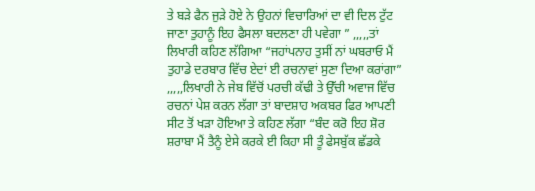ਤੇ ਬੜੇ ਫੈਨ ਜੁੜੇ ਹੋਏ ਨੇ ਉਹਨਾਂ ਵਿਚਾਰਿਆਂ ਦਾ ਵੀ ਦਿਲ ਟੁੱਟ ਜਾਣਾ ਤੁਹਾਨੂੰ ਇਹ ਫੈਸਲਾ ਬਦਲਣਾ ਹੀ ਪਵੇਗਾ ” ,,,,,ਤਾਂ ਲਿਖਾਰੀ ਕਹਿਣ ਲੱਗਿਆ “ਜਹਾਂਪਨਾਹ ਤੁਸੀਂ ਨਾਂ ਘਬਰਾਓ ਮੈਂ ਤੁਹਾਡੇ ਦਰਬਾਰ ਵਿੱਚ ਏਦਾਂ ਈ ਰਚਨਾਵਾਂ ਸੁਣਾ ਦਿਆ ਕਰਾਂਗਾ” ,,,,,ਲਿਖਾਰੀ ਨੇ ਜੇਬ ਵਿੱਚੋਂ ਪਰਚੀ ਕੱਢੀ ਤੇ ਉੱਚੀ ਅਵਾਜ ਵਿੱਚ ਰਚਨਾਂ ਪੇਸ਼ ਕਰਨ ਲੱਗਾ ਤਾਂ ਬਾਦਸ਼ਾਹ ਅਕਬਰ ਫਿਰ ਆਪਣੀ ਸੀਟ ਤੋਂ ਖੜਾ ਹੋਇਆ ਤੇ ਕਹਿਣ ਲੱਗਾ “ਬੰਦ ਕਰੋ ਇਹ ਸ਼ੋਰ ਸ਼ਰਾਬਾ ਮੈਂ ਤੈਨੂੰ ਏਸੇ ਕਰਕੇ ਈ ਕਿਹਾ ਸੀ ਤੂੰ ਫੇਸਬੁੱਕ ਛੱਡਕੇ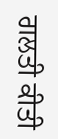ਗਲਤੀ ਕੀਤੀ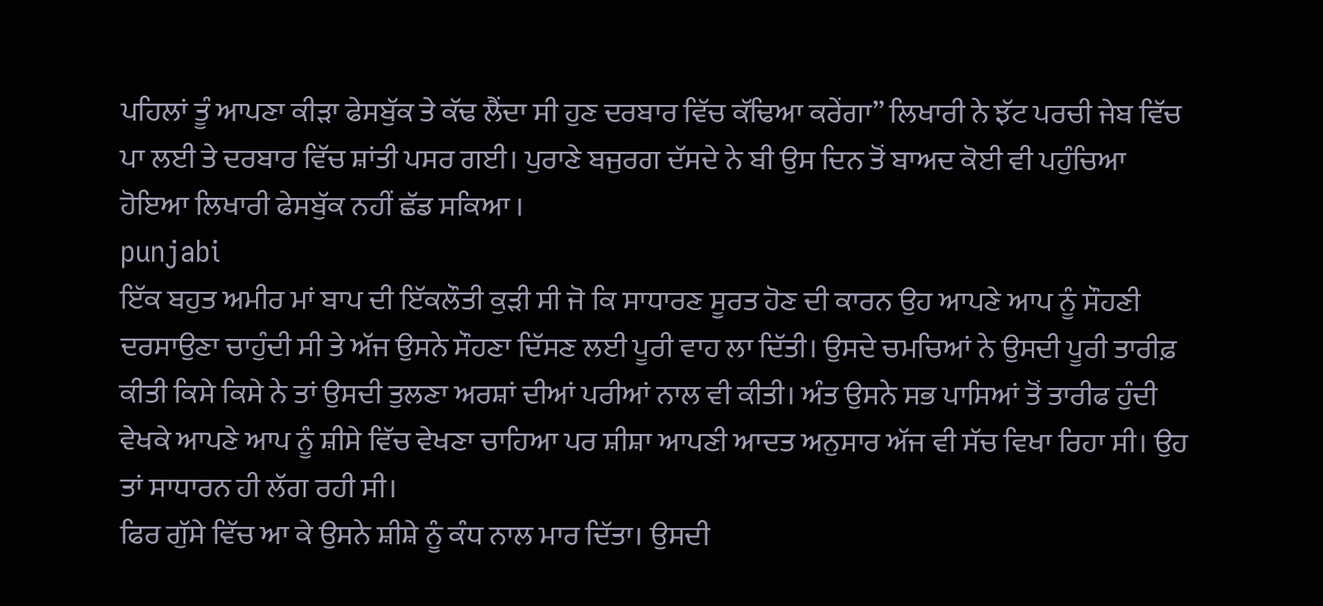ਪਹਿਲਾਂ ਤੂੰ ਆਪਣਾ ਕੀੜਾ ਫੇਸਬੁੱਕ ਤੇ ਕੱਢ ਲੈਂਦਾ ਸੀ ਹੁਣ ਦਰਬਾਰ ਵਿੱਚ ਕੱਢਿਆ ਕਰੇਂਗਾ” ਲਿਖਾਰੀ ਨੇ ਝੱਟ ਪਰਚੀ ਜੇਬ ਵਿੱਚ ਪਾ ਲਈ ਤੇ ਦਰਬਾਰ ਵਿੱਚ ਸ਼ਾਂਤੀ ਪਸਰ ਗਈ। ਪੁਰਾਣੇ ਬਜੁਰਗ ਦੱਸਦੇ ਨੇ ਬੀ ਉਸ ਦਿਨ ਤੋਂ ਬਾਅਦ ਕੋਈ ਵੀ ਪਹੁੰਚਿਆ ਹੋਇਆ ਲਿਖਾਰੀ ਫੇਸਬੁੱਕ ਨਹੀਂ ਛੱਡ ਸਕਿਆ ।
punjabi
ਇੱਕ ਬਹੁਤ ਅਮੀਰ ਮਾਂ ਬਾਪ ਦੀ ਇੱਕਲੌਤੀ ਕੁੜੀ ਸੀ ਜੋ ਕਿ ਸਾਧਾਰਣ ਸੂਰਤ ਹੋਣ ਦੀ ਕਾਰਨ ਉਹ ਆਪਣੇ ਆਪ ਨੂੰ ਸੌਹਣੀ ਦਰਸਾਉਣਾ ਚਾਹੁੰਦੀ ਸੀ ਤੇ ਅੱਜ ਉਸਨੇ ਸੌਹਣਾ ਦਿੱਸਣ ਲਈ ਪੂਰੀ ਵਾਹ ਲਾ ਦਿੱਤੀ। ਉਸਦੇ ਚਮਚਿਆਂ ਨੇ ਉਸਦੀ ਪੂਰੀ ਤਾਰੀਫ਼ ਕੀਤੀ ਕਿਸੇ ਕਿਸੇ ਨੇ ਤਾਂ ਉਸਦੀ ਤੁਲਣਾ ਅਰਸ਼ਾਂ ਦੀਆਂ ਪਰੀਆਂ ਨਾਲ ਵੀ ਕੀਤੀ। ਅੰਤ ਉਸਨੇ ਸਭ ਪਾਸਿਆਂ ਤੋਂ ਤਾਰੀਫ ਹੁੰਦੀ ਵੇਖਕੇ ਆਪਣੇ ਆਪ ਨੂੰ ਸ਼ੀਸੇ ਵਿੱਚ ਵੇਖਣਾ ਚਾਹਿਆ ਪਰ ਸ਼ੀਸ਼ਾ ਆਪਣੀ ਆਦਤ ਅਨੁਸਾਰ ਅੱਜ ਵੀ ਸੱਚ ਵਿਖਾ ਰਿਹਾ ਸੀ। ਉਹ ਤਾਂ ਸਾਧਾਰਨ ਹੀ ਲੱਗ ਰਹੀ ਸੀ।
ਫਿਰ ਗੁੱਸੇ ਵਿੱਚ ਆ ਕੇ ਉਸਨੇ ਸ਼ੀਸ਼ੇ ਨੂੰ ਕੰਧ ਨਾਲ ਮਾਰ ਦਿੱਤਾ। ਉਸਦੀ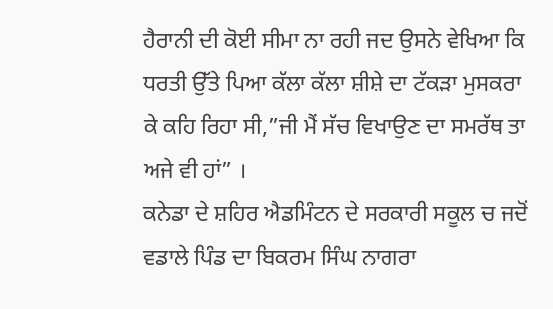ਹੈਰਾਨੀ ਦੀ ਕੋਈ ਸੀਮਾ ਨਾ ਰਹੀ ਜਦ ਉਸਨੇ ਵੇਖਿਆ ਕਿ ਧਰਤੀ ਉੱਤੇ ਪਿਆ ਕੱਲਾ ਕੱਲਾ ਸ਼ੀਸ਼ੇ ਦਾ ਟੱਕੜਾ ਮੁਸਕਰਾ ਕੇ ਕਹਿ ਰਿਹਾ ਸੀ,”ਜੀ ਮੈਂ ਸੱਚ ਵਿਖਾਉਣ ਦਾ ਸਮਰੱਥ ਤਾ ਅਜੇ ਵੀ ਹਾਂ” ।
ਕਨੇਡਾ ਦੇ ਸ਼ਹਿਰ ਐਡਮਿੰਟਨ ਦੇ ਸਰਕਾਰੀ ਸਕੂਲ ਚ ਜਦੋਂ ਵਡਾਲੇ ਪਿੰਡ ਦਾ ਬਿਕਰਮ ਸਿੰਘ ਨਾਗਰਾ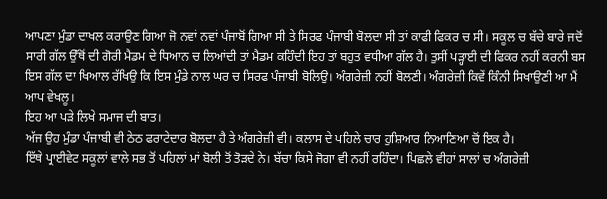ਆਪਣਾ ਮੁੰਡਾ ਦਾਖਲ ਕਰਾਉਣ ਗਿਆ ਜੋ ਨਵਾਂ ਨਵਾਂ ਪੰਜਾਬੋਂ ਗਿਆ ਸੀ ਤੇ ਸਿਰਫ ਪੰਜਾਬੀ ਬੋਲਦਾ ਸੀ ਤਾਂ ਕਾਫੀ ਫਿਕਰ ਚ ਸੀ। ਸਕੂਲ ਚ ਬੱਚੇ ਬਾਰੇ ਜਦੋਂ ਸਾਰੀ ਗੱਲ ਉੱਥੋਂ ਦੀ ਗੋਰੀ ਮੈਡਮ ਦੇ ਧਿਆਨ ਚ ਲਿਆਂਦੀ ਤਾਂ ਮੈਡਮ ਕਹਿੰਦੀ ਇਹ ਤਾਂ ਬਹੁਤ ਵਧੀਆ ਗੱਲ ਹੈ। ਤੁਸੀਂ ਪੜ੍ਹਾਈ ਦੀ ਫਿਕਰ ਨਹੀਂ ਕਰਨੀ ਬਸ ਇਸ ਗੱਲ ਦਾ ਖਿਆਲ ਰੱਖਿਉ ਕਿ ਇਸ ਮੁੰਡੇ ਨਾਲ ਘਰ ਚ ਸਿਰਫ ਪੰਜਾਬੀ ਬੋਲਿਉ। ਅੰਗਰੇਜ਼ੀ ਨਹੀਂ ਬੋਲਣੀ। ਅੰਗਰੇਜ਼ੀ ਕਿਵੇਂ ਕਿੰਨੀ ਸਿਖਾਉਣੀ ਆ ਮੈਂ ਆਪ ਵੇਖਲੂ।
ਇਹ ਆ ਪੜੇ ਲਿਖੇ ਸਮਾਜ ਦੀ ਬਾਤ।
ਅੱਜ ਉਹ ਮੁੰਡਾ ਪੰਜਾਬੀ ਵੀ ਠੇਠ ਫਰਾਟੇਦਾਰ ਬੋਲਦਾ ਹੈ ਤੇ ਅੰਗਰੇਜ਼ੀ ਵੀ। ਕਲਾਸ ਦੇ ਪਹਿਲੇ ਚਾਰ ਹੁਸ਼ਿਆਰ ਨਿਆਣਿਆ ਚੋਂ ਇਕ ਹੈ।
ਇੱਥੇ ਪ੍ਰਾਈਵੇਟ ਸਕੂਲਾਂ ਵਾਲੇ ਸਭ ਤੋਂ ਪਹਿਲਾਂ ਮਾਂ ਬੋਲੀ ਤੋਂ ਤੋੜਦੇ ਨੇ। ਬੱਚਾ ਕਿਸੇ ਜੋਗਾ ਵੀ ਨਹੀਂ ਰਹਿੰਦਾ। ਪਿਛਲੇ ਵੀਹਾਂ ਸਾਲਾਂ ਚ ਅੰਗਰੇਜ਼ੀ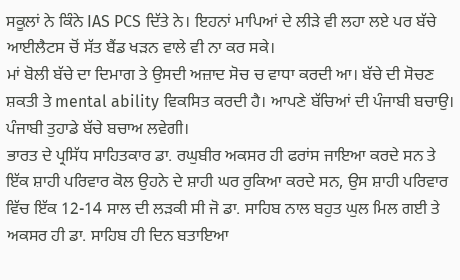ਸਕੂਲਾਂ ਨੇ ਕਿੰਨੇ IAS PCS ਦਿੱਤੇ ਨੇ। ਇਹਨਾਂ ਮਾਪਿਆਂ ਦੇ ਲੀੜੇ ਵੀ ਲਹਾ ਲਏ ਪਰ ਬੱਚੇ ਆਈਲੈਟਸ ਚੋਂ ਸੱਤ ਬੈਂਡ ਖੜਨ ਵਾਲੇ ਵੀ ਨਾ ਕਰ ਸਕੇ।
ਮਾਂ ਬੋਲੀ ਬੱਚੇ ਦਾ ਦਿਮਾਗ ਤੇ ਉਸਦੀ ਅਜ਼ਾਦ ਸੋਚ ਚ ਵਾਧਾ ਕਰਦੀ ਆ। ਬੱਚੇ ਦੀ ਸੋਚਣ ਸ਼ਕਤੀ ਤੇ mental ability ਵਿਕਸਿਤ ਕਰਦੀ ਹੈ। ਆਪਣੇ ਬੱਚਿਆਂ ਦੀ ਪੰਜਾਬੀ ਬਚਾਉ। ਪੰਜਾਬੀ ਤੁਹਾਡੇ ਬੱਚੇ ਬਚਾਅ ਲਵੇਗੀ।
ਭਾਰਤ ਦੇ ਪ੍ਰਸਿੱਧ ਸਾਹਿਤਕਾਰ ਡਾ. ਰਘੁਬੀਰ ਅਕਸਰ ਹੀ ਫਰਾਂਸ ਜਾਇਆ ਕਰਦੇ ਸਨ ਤੇ ਇੱਕ ਸ਼ਾਹੀ ਪਰਿਵਾਰ ਕੋਲ ਉਹਨੇ ਦੇ ਸ਼ਾਹੀ ਘਰ ਰੁਕਿਆ ਕਰਦੇ ਸਨ, ਉਸ ਸ਼ਾਹੀ ਪਰਿਵਾਰ ਵਿੱਚ ਇੱਕ 12-14 ਸਾਲ ਦੀ ਲੜਕੀ ਸੀ ਜੋ ਡਾ. ਸਾਹਿਬ ਨਾਲ ਬਹੁਤ ਘੁਲ ਮਿਲ ਗਈ ਤੇ ਅਕਸਰ ਹੀ ਡਾ. ਸਾਹਿਬ ਹੀ ਦਿਨ ਬਤਾਇਆ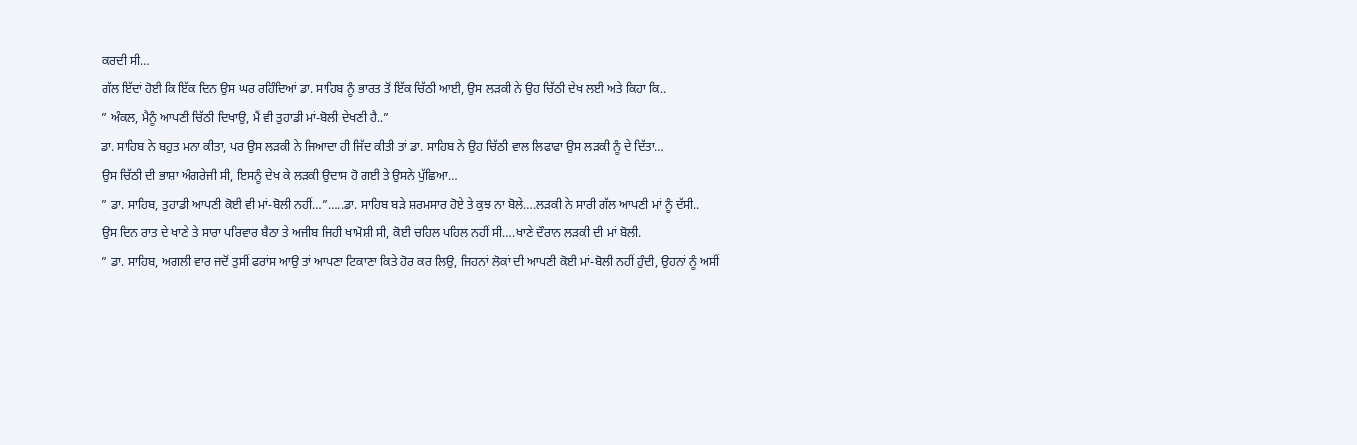ਕਰਦੀ ਸੀ…
ਗੱਲ ਇੱਦਾਂ ਹੋਈ ਕਿ ਇੱਕ ਦਿਨ ਉਸ ਘਰ ਰਹਿੰਦਿਆਂ ਡਾ. ਸਾਹਿਬ ਨੂੰ ਭਾਰਤ ਤੋਂ ਇੱਕ ਚਿੱਠੀ ਆਈ, ਉਸ ਲੜਕੀ ਨੇ ਉਹ ਚਿੱਠੀ ਦੇਖ ਲਈ ਅਤੇ ਕਿਹਾ ਕਿ..
” ਅੰਕਲ, ਮੈਨੂੰ ਆਪਣੀ ਚਿੱਠੀ ਦਿਖਾਉ, ਮੈਂ ਵੀ ਤੁਹਾਡੀ ਮਾਂ-ਬੋਲੀ ਦੇਖਣੀ ਹੈ..”
ਡਾ. ਸਾਹਿਬ ਨੇ ਬਹੁਤ ਮਨਾ ਕੀਤਾ, ਪਰ ਉਸ ਲੜਕੀ ਨੇ ਜਿਆਦਾ ਹੀ ਜਿੱਦ ਕੀਤੀ ਤਾਂ ਡਾ. ਸਾਹਿਬ ਨੇ ਉਹ ਚਿੱਠੀ ਵਾਲ ਲਿਫਾਫਾ ਉਸ ਲੜਕੀ ਨੂੰ ਦੇ ਦਿੱਤਾ…
ਉਸ ਚਿੱਠੀ ਦੀ ਭਾਸ਼ਾ ਅੰਗਰੇਜੀ ਸੀ, ਇਸਨੂੰ ਦੇਖ ਕੇ ਲੜਕੀ ਉਦਾਸ ਹੋ ਗਈ ਤੇ ਉਸਨੇ ਪੁੱਛਿਆ…
” ਡਾ. ਸਾਹਿਬ, ਤੁਹਾਡੀ ਆਪਣੀ ਕੋਈ ਵੀ ਮਾਂ-ਬੋਲੀ ਨਹੀਂ…”…..ਡਾ. ਸਾਹਿਬ ਬੜੇ ਸ਼ਰਮਸਾਰ ਹੋਏ ਤੇ ਕੁਝ ਨਾ ਬੋਲੇ….ਲੜਕੀ ਨੇ ਸਾਰੀ ਗੱਲ ਆਪਣੀ ਮਾਂ ਨੂੰ ਦੱਸੀ..
ਉਸ ਦਿਨ ਰਾਤ ਦੇ ਖਾਣੇ ਤੇ ਸਾਰਾ ਪਰਿਵਾਰ ਬੈਠਾ ਤੇ ਅਜੀਬ ਜਿਹੀ ਖਾਮੋਸ਼ੀ ਸੀ, ਕੋਈ ਚਹਿਲ ਪਹਿਲ ਨਹੀਂ ਸੀ….ਖਾਣੇ ਦੌਰਾਨ ਲੜਕੀ ਦੀ ਮਾਂ ਬੋਲੀ.
” ਡਾ. ਸਾਹਿਬ, ਅਗਲੀ ਵਾਰ ਜਦੋਂ ਤੁਸੀਂ ਫਰਾਂਸ ਆਉ ਤਾਂ ਆਪਣਾ ਟਿਕਾਣਾ ਕਿਤੇ ਹੋਰ ਕਰ ਲਿਉ, ਜਿਹਨਾਂ ਲੋਕਾਂ ਦੀ ਆਪਣੀ ਕੋਈ ਮਾਂ-ਬੋਲੀ ਨਹੀਂ ਹੁੰਦੀ, ਉਹਨਾਂ ਨੂੰ ਅਸੀਂ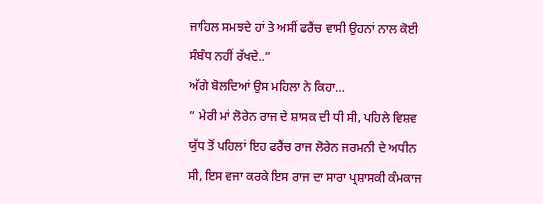ਜਾਹਿਲ ਸਮਝਦੇ ਹਾਂ ਤੇ ਅਸੀਂ ਫਰੈਂਚ ਵਾਸੀ ਉਹਨਾਂ ਨਾਲ ਕੋਈ ਸੰਬੰਧ ਨਹੀਂ ਰੱਖਦੇ..”
ਅੱਗੇ ਬੋਲਦਿਆਂ ਉਸ ਮਹਿਲਾ ਨੇ ਕਿਹਾ…
” ਮੇਰੀ ਮਾਂ ਲੋਰੇਨ ਰਾਜ ਦੇ ਸ਼ਾਸਕ ਦੀ ਧੀ ਸੀ, ਪਹਿਲੇ ਵਿਸ਼ਵ ਯੁੱਧ ਤੋਂ ਪਹਿਲਾਂ ਇਹ ਫਰੈਂਚ ਰਾਜ ਲੋਰੇਨ ਜਰਮਨੀ ਦੇ ਅਧੀਨ ਸੀ, ਇਸ ਵਜਾ ਕਰਕੇ ਇਸ ਰਾਜ ਦਾ ਸਾਰਾ ਪ੍ਰਸ਼ਾਸਕੀ ਕੰਮਕਾਜ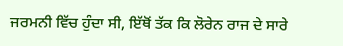ਜਰਮਨੀ ਵਿੱਚ ਹੁੰਦਾ ਸੀ, ਇੱਥੋਂ ਤੱਕ ਕਿ ਲੋਰੇਨ ਰਾਜ ਦੇ ਸਾਰੇ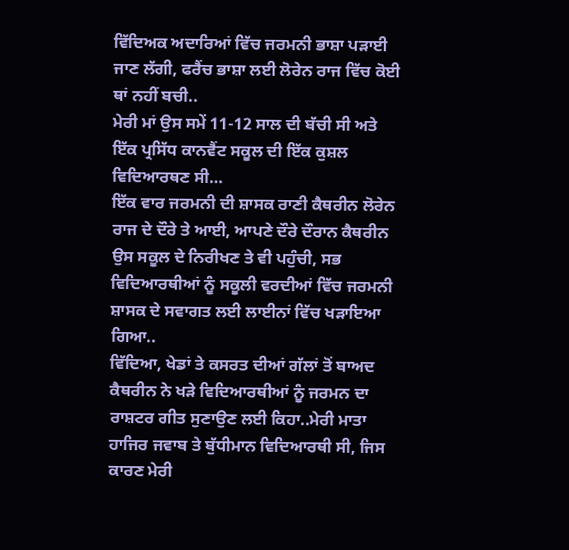ਵਿੱਦਿਅਕ ਅਦਾਰਿਆਂ ਵਿੱਚ ਜਰਮਨੀ ਭਾਸ਼ਾ ਪੜਾਈ ਜਾਣ ਲੱਗੀ, ਫਰੈਂਚ ਭਾਸ਼ਾ ਲਈ ਲੋਰੇਨ ਰਾਜ ਵਿੱਚ ਕੋਈ ਥਾਂ ਨਹੀਂ ਬਚੀ..
ਮੇਰੀ ਮਾਂ ਉਸ ਸਮੇਂ 11-12 ਸਾਲ ਦੀ ਬੱਚੀ ਸੀ ਅਤੇ ਇੱਕ ਪ੍ਰਸਿੱਧ ਕਾਨਵੈਂਟ ਸਕੂਲ ਦੀ ਇੱਕ ਕੁਸ਼ਲ ਵਿਦਿਆਰਥਣ ਸੀ…
ਇੱਕ ਵਾਰ ਜਰਮਨੀ ਦੀ ਸ਼ਾਸਕ ਰਾਣੀ ਕੈਥਰੀਨ ਲੋਰੇਨ ਰਾਜ ਦੇ ਦੌਰੇ ਤੇ ਆਈ, ਆਪਣੇ ਦੌਰੇ ਦੌਰਾਨ ਕੈਥਰੀਨ ਉਸ ਸਕੂਲ ਦੇ ਨਿਰੀਖਣ ਤੇ ਵੀ ਪਹੁੰਚੀ, ਸਭ ਵਿਦਿਆਰਥੀਆਂ ਨੂੰ ਸਕੂਲੀ ਵਰਦੀਆਂ ਵਿੱਚ ਜਰਮਨੀ ਸ਼ਾਸਕ ਦੇ ਸਵਾਗਤ ਲਈ ਲਾਈਨਾਂ ਵਿੱਚ ਖੜਾਇਆ ਗਿਆ..
ਵਿੱਦਿਆ, ਖੇਡਾਂ ਤੇ ਕਸਰਤ ਦੀਆਂ ਗੱਲਾਂ ਤੋਂ ਬਾਅਦ ਕੈਥਰੀਨ ਨੇ ਖੜੇ ਵਿਦਿਆਰਥੀਆਂ ਨੂੰ ਜਰਮਨ ਦਾ ਰਾਸ਼ਟਰ ਗੀਤ ਸੁਣਾਉਣ ਲਈ ਕਿਹਾ..ਮੇਰੀ ਮਾਤਾ ਹਾਜਿਰ ਜਵਾਬ ਤੇ ਬੁੱਧੀਮਾਨ ਵਿਦਿਆਰਥੀ ਸੀ, ਜਿਸ ਕਾਰਣ ਮੇਰੀ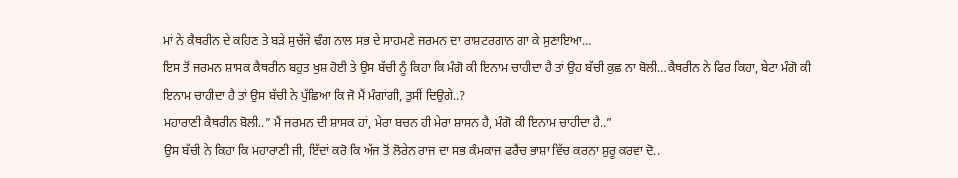ਮਾਂ ਨੇ ਕੈਥਰੀਨ ਦੇ ਕਹਿਣ ਤੇ ਬੜੇ ਸੁਚੱਜੇ ਢੰਗ ਨਾਲ ਸਭ ਦੇ ਸਾਹਮਣੇ ਜਰਮਨ ਦਾ ਰਾਸ਼ਟਰਗਾਨ ਗਾ ਕੇ ਸੁਣਾਇਆ…
ਇਸ ਤੋਂ ਜਰਮਨ ਸ਼ਾਸਕ ਕੈਥਰੀਨ ਬਹੁਤ ਖੁਸ਼ ਹੋਈ ਤੇ ਉਸ ਬੱਚੀ ਨੂੰ ਕਿਹਾ ਕਿ ਮੰਗੋ ਕੀ ਇਨਾਮ ਚਾਹੀਦਾ ਹੈ ਤਾਂ ਉਹ ਬੱਚੀ ਕੁਛ ਨਾ ਬੋਲੀ…ਕੈਥਰੀਨ ਨੇ ਫਿਰ ਕਿਹਾ, ਬੇਟਾ ਮੰਗੋ ਕੀ ਇਨਾਮ ਚਾਹੀਦਾ ਹੈ ਤਾਂ ਉਸ ਬੱਚੀ ਨੇ ਪੁੱਛਿਆ ਕਿ ਜੋ ਮੈਂ ਮੰਗਾਂਗੀ, ਤੁਸੀਂ ਦਿਉਗੇ..?
ਮਹਾਰਾਣੀ ਕੈਥਰੀਨ ਬੋਲੀ..” ਮੈਂ ਜਰਮਨ ਦੀ ਸ਼ਾਸਕ ਹਾਂ, ਮੇਰਾ ਬਚਨ ਹੀ ਮੇਰਾ ਸ਼ਾਸਨ ਹੈ, ਮੰਗੋ ਕੀ ਇਨਾਮ ਚਾਹੀਦਾ ਹੈ..”
ਉਸ ਬੱਚੀ ਨੇ ਕਿਹਾ ਕਿ ਮਹਾਰਾਣੀ ਜੀ, ਇੱਦਾਂ ਕਰੋ ਕਿ ਅੱਜ ਤੋਂ ਲੋਰੇਨ ਰਾਜ ਦਾ ਸਭ ਕੰਮਕਾਜ ਫਰੈਂਚ ਭਾਸ਼ਾ ਵਿੱਚ ਕਰਨਾ ਸ਼ੁਰੂ ਕਰਵਾ ਦੋ..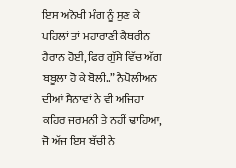ਇਸ ਅਨੋਖੀ ਮੰਗ ਨੂੰ ਸੁਣ ਕੇ ਪਹਿਲਾਂ ਤਾਂ ਮਹਾਰਾਣੀ ਕੈਥਰੀਨ ਹੈਰਾਨ ਹੋਈ, ਫਿਰ ਗੁੱਸੇ ਵਿੱਚ ਅੱਗ ਬਬੂਲਾ ਹੋ ਕੇ ਬੋਲੀ..” ਨੈਪੋਲੀਅਨ ਦੀਆਂ ਸੈਨਾਵਾਂ ਨੇ ਵੀ ਅਜਿਹਾ ਕਹਿਰ ਜਰਮਨੀ ਤੇ ਨਹੀਂ ਢਾਹਿਆ, ਜੋ ਅੱਜ ਇਸ ਬੱਚੀ ਨੇ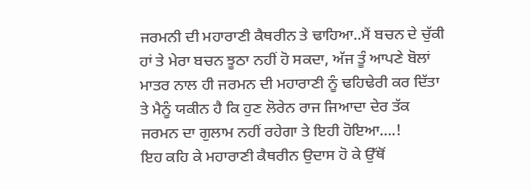ਜਰਮਨੀ ਦੀ ਮਹਾਰਾਣੀ ਕੈਥਰੀਨ ਤੇ ਢਾਹਿਆ..ਮੈਂ ਬਚਨ ਦੇ ਚੁੱਕੀ ਹਾਂ ਤੇ ਮੇਰਾ ਬਚਨ ਝੂਠਾ ਨਹੀਂ ਹੋ ਸਕਦਾ, ਅੱਜ ਤੂੰ ਆਪਣੇ ਬੋਲਾਂ ਮਾਤਰ ਨਾਲ ਹੀ ਜਰਮਨ ਦੀ ਮਹਾਰਾਣੀ ਨੂੰ ਢਹਿਢੇਰੀ ਕਰ ਦਿੱਤਾ ਤੇ ਮੈਨੂੰ ਯਕੀਨ ਹੈ ਕਿ ਹੁਣ ਲੋਰੇਨ ਰਾਜ ਜਿਆਦਾ ਦੇਰ ਤੱਕ ਜਰਮਨ ਦਾ ਗੁਲਾਮ ਨਹੀਂ ਰਹੇਗਾ ਤੇ ਇਹੀ ਹੋਇਆ….!
ਇਹ ਕਹਿ ਕੇ ਮਹਾਰਾਣੀ ਕੈਥਰੀਨ ਉਦਾਸ ਹੋ ਕੇ ਉੱਥੋਂ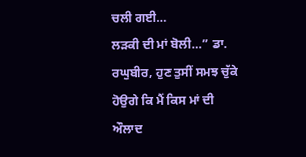ਚਲੀ ਗਈ…
ਲੜਕੀ ਦੀ ਮਾਂ ਬੋਲੀ…” ਡਾ. ਰਘੁਬੀਰ, ਹੁਣ ਤੁਸੀਂ ਸਮਝ ਚੁੱਕੇ ਹੋਉਗੇ ਕਿ ਮੈਂ ਕਿਸ ਮਾਂ ਦੀ ਔਲਾਦ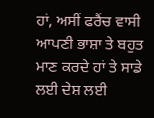ਹਾਂ, ਅਸੀਂ ਫਰੈਂਚ ਵਾਸੀ ਆਪਣੀ ਭਾਸ਼ਾ ਤੇ ਬਹੁਤ ਮਾਣ ਕਰਦੇ ਹਾਂ ਤੇ ਸਾਡੇ ਲਈ ਦੇਸ਼ ਲਈ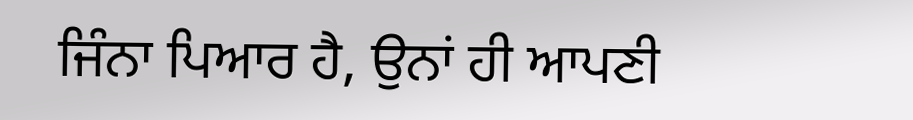ਜਿੰਨਾ ਪਿਆਰ ਹੈ, ਉਨਾਂ ਹੀ ਆਪਣੀ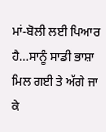ਮਾਂ-ਬੋਲੀ ਲਈ ਪਿਆਰ ਹੈ…ਸਾਨੂੰ ਸਾਡੀ ਭਾਸ਼ਾ ਮਿਲ ਗਈ ਤੇ ਅੱਗੇ ਜਾ ਕੇ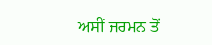ਅਸੀਂ ਜਰਮਨ ਤੋਂ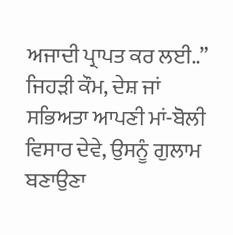ਅਜਾਦੀ ਪ੍ਰਾਪਤ ਕਰ ਲਈ..”
ਜਿਹੜੀ ਕੌਮ, ਦੇਸ਼ ਜਾਂ ਸਭਿਅਤਾ ਆਪਣੀ ਮਾਂ-ਬੋਲੀ ਵਿਸਾਰ ਦੇਵੇ, ਉਸਨੂੰ ਗੁਲਾਮ ਬਣਾਉਣਾ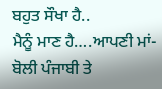ਬਹੁਤ ਸੌਖਾ ਹੈ..
ਮੈਨੂੰ ਮਾਣ ਹੈ….ਆਪਣੀ ਮਾਂ-ਬੋਲੀ ਪੰਜਾਬੀ ਤੇ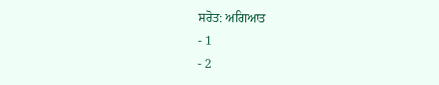ਸਰੋਤ: ਅਗਿਆਤ
- 1
- 2